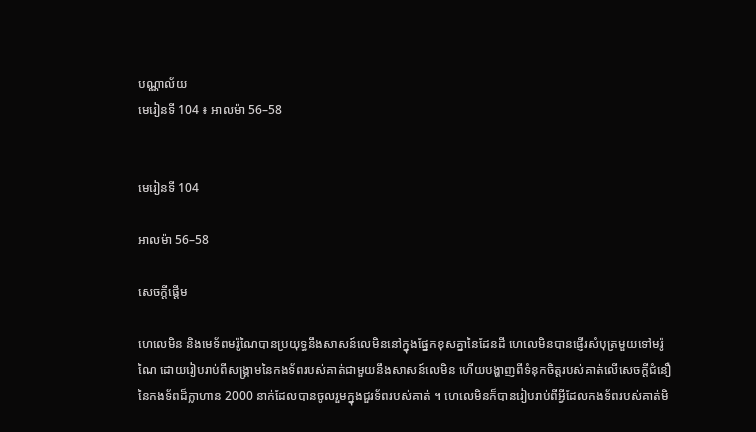បណ្ណាល័យ
មេរៀនទី 104 ៖ អាលម៉ា 56–58


មេរៀនទី 104

អាលម៉ា 56–58

សេចក្តីផ្ដើម

ហេលេមិន និងមេទ័ពមរ៉ូណៃបានប្រយុទ្ធនឹងសាសន៍លេមិននៅក្នុងផ្នែកខុសគ្នានៃដែនដី ហេលេមិនបានផ្ញើរសំបុត្រមួយទៅមរ៉ូណៃ ដោយរៀបរាប់ពីសង្គ្រាមនៃកងទ័ពរបស់គាត់ជាមួយនឹងសាសន៍លេមិន ហើយបង្ហាញពីទំនុកចិត្តរបស់គាត់លើសេចក្ដីជំនឿនៃកងទ័ពដ៏ក្លាហាន 2000 នាក់ដែលបានចូលរួមក្នុងជួរទ័ពរបស់គាត់ ។ ហេលេមិនក៏បានរៀបរាប់ពីអ្វីដែលកងទ័ពរបស់គាត់មិ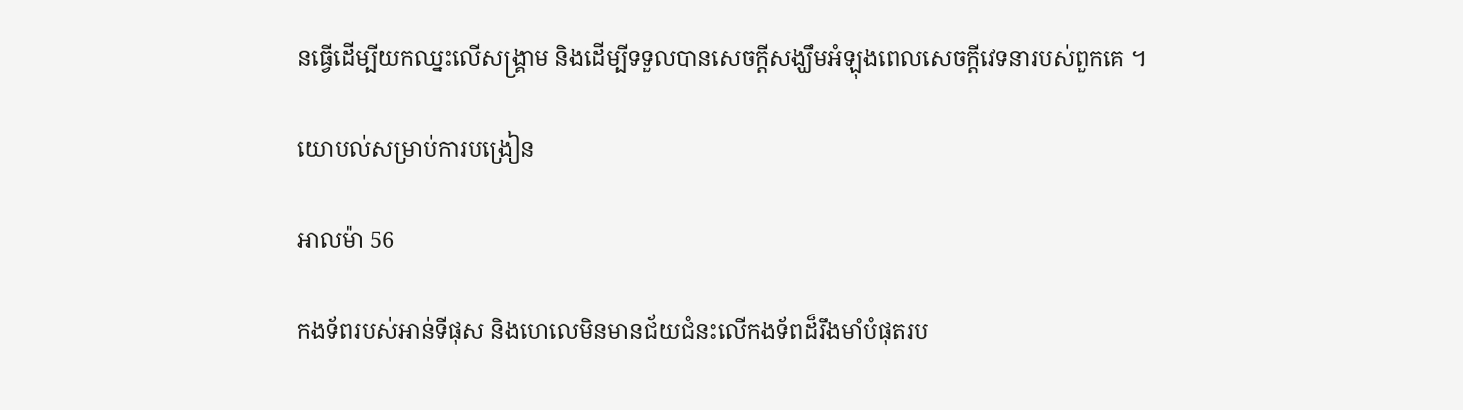នធ្វើដើម្បីយកឈ្នះលើសង្គ្រាម និងដើម្បីទទួលបានសេចក្ដីសង្ឃឹមអំឡុងពេលសេចក្ដីវេទនារបស់ពួកគេ ។

យោបល់សម្រាប់ការបង្រៀន

អាលម៉ា 56

កងទ័ពរបស់អាន់ទីផុស និងហេលេមិនមានជ័យជំនះលើកងទ័ពដ៏រឹងមាំបំផុតរប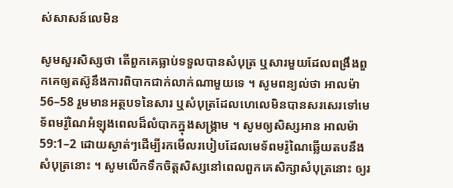ស់សាសន៍លេមិន

សូមសួរសិស្សថា តើពួកគេធ្លាប់ទទួលបានសំបុត្រ ឬសារមួយដែលពង្រឹងពួកគេឲ្យតស៊ូនឹងការពិបាកជាក់លាក់ណាមួយទេ ។ សូមពន្យល់ថា អាលម៉ា 56–58 រួមមានអត្ថបទនៃសារ ឬសំបុត្រដែលហេលេមិនបានសរសេរទៅមេទ័ពមរ៉ូណៃអំឡុងពេលដ៏លំបាកក្នុងសង្គ្រាម ។ សូមឲ្យសិស្សអាន អាលម៉ា 59:1–2 ដោយស្ងាត់ៗដើម្បីរកមើលរបៀបដែលមេទ័ពមរ៉ូណៃឆ្លើយតបនឹងសំបុត្រនោះ ។ សូមលើកទឹកចិត្តសិស្សនៅពេលពួកគេសិក្សាសំបុត្រនោះ ឲ្យរ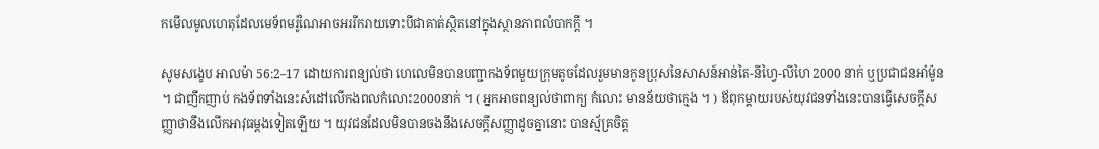កមើលមូលហេតុដែលមេទ័ពមរ៉ូណៃអាចអររីករាយទោះបីជាគាត់ស្ថិតនៅក្នុងស្ថានភាពលំបាកក្ដី ។

សូមសង្ខេប អាលម៉ា 56:2–17 ដោយការពន្យល់ថា ហេលេមិនបានបញ្ជាកងទ័ពមួយក្រុមតូចដែលរួមមានកូនប្រុសនៃសាសន៍អាន់តៃ-នីហ្វៃ-លីហៃ 2000 នាក់ ឬប្រជាជនអាំម៉ូន ។ ជាញឹកញាប់ កងទ័ពទាំងនេះសំដៅលើកងពលកំលោះ2000នាក់ ។ ( អ្នកអាចពន្យល់ថាពាក្យ កំលោះ មានន័យថាក្មេង ។ ) ឪពុកម្ដាយរបស់យុវជនទាំងនេះបានធ្វើសេចក្ដីសញ្ញាថានឹងលើកអាវុធម្ដងទៀតឡើយ ។ យុវជនដែលមិនបានចងនឹងសេចក្ដីសញ្ញាដូចគ្នានោះ បានស្ម័គ្រចិត្ត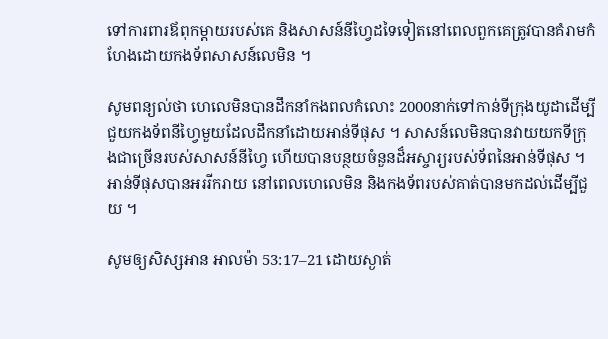ទៅការពារឪពុកម្ដាយរបស់គេ និងសាសន៍នីហ្វៃដទៃទៀតនៅពេលពួកគេត្រូវបានគំរាមកំហែងដោយកងទ័ពសាសន៍លេមិន ។

សូមពន្យល់ថា ហេលេមិនបានដឹកនាំកងពលកំលោះ 2000នាក់ទៅកាន់ទីក្រុងយូដាដើម្បីជួយកងទ័ពនីហ្វៃមួយដែលដឹកនាំដោយអាន់ទីផុស ។ សាសន៍លេមិនបានវាយយកទីក្រុងជាច្រើនរបស់សាសន៍នីហ្វៃ ហើយបានបន្ថយចំនួនដ៏អស្ចារ្យរបស់ទ័ពនៃអាន់ទីផុស ។ អាន់ទីផុសបានអររីករាយ នៅពេលហេលេមិន និងកងទ័ពរបស់គាត់បានមកដល់ដើម្បីជួយ ។

សូមឲ្យសិស្សអាន អាលម៉ា 53:17–21 ដោយស្ងាត់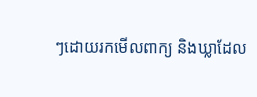ៗដោយរកមើលពាក្យ និងឃ្លាដែល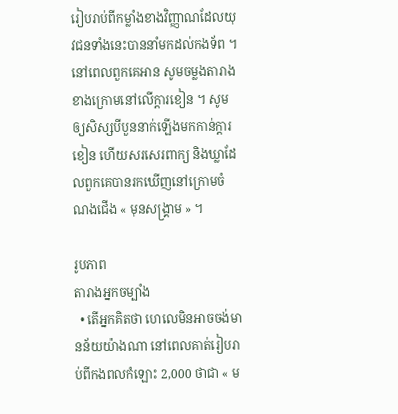រៀបរាប់ពីកម្លាំងខាងវិញ្ញាណដែលយុវជនទាំងនេះបាននាំមកដល់កងទ័ព ។ នៅពេលពួកគេអាន សូមចម្លងតារាងខាងក្រោមនៅលើក្ដារខៀន ។ សូមឲ្យសិស្សបីបួននាក់ឡើងមកកាន់ក្ដារខៀន ហើយសរសេរពាក្យ និងឃ្លាដែលពួកគេបានរកឃើញនៅក្រោមចំណងជើង « មុនសង្គ្រាម » ។

រូបភាព
តារាងអ្នកចម្បាំង
  • តើអ្នកគិតថា ហេលេមិនអាចចង់មានន័យយ៉ាងណា នៅពេលគាត់រៀបរាប់ពីកងពលកំឡោះ 2,000 ថាជា « ម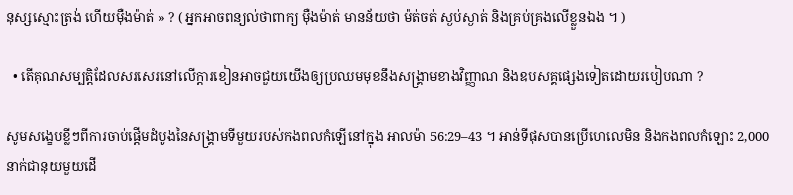នុស្សស្មោះត្រង់ ហើយម៉ឺងម៉ាត់ » ? ( អ្នកអាចពន្យល់ថាពាក្យ ម៉ឺងម៉ាត់ មានន័យថា ម៉ត់ចត់ ស្ងប់ស្ងាត់ និងគ្រប់គ្រងលើខ្លួនឯង ។ )

  • តើគុណសម្បត្តិដែលសរសេរនៅលើក្ដារខៀនអាចជួយយើងឲ្យប្រឈមមុខនឹងសង្គ្រាមខាងវិញ្ញាណ និងឧបសគ្គផ្សេងទៀតដោយរបៀបណា ?

សូមសង្ខេបខ្លីៗពីការចាប់ផ្ដើមដំបូងនៃសង្គ្រាមទីមួយរបស់កងពលកំឡើនៅក្នុង អាលម៉ា 56:29–43 ។ អាន់ទីផុសបានប្រើហេលេមិន និងកងពលកំឡោះ 2,000 នាក់ជានុយមួយដើ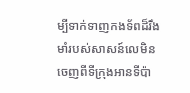ម្បីទាក់ទាញកងទ័ពដ៏រឹងមាំរបស់សាសន៍លេមិនចេញពីទីក្រុងអានទីប៉ា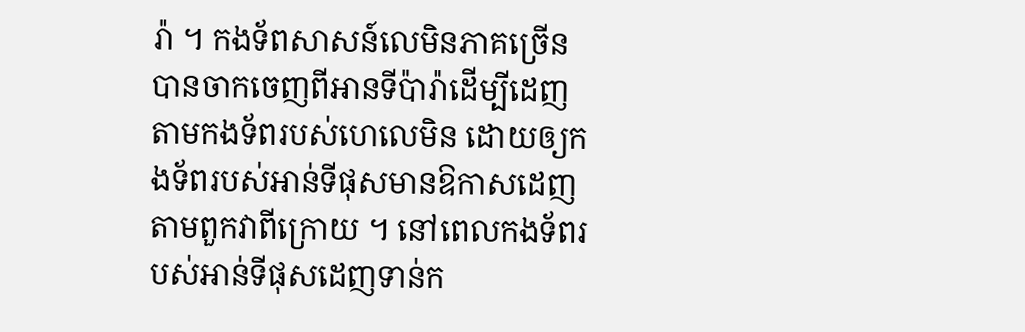រ៉ា ។ កងទ័ពសាសន៍លេមិនភាគច្រើនបានចាកចេញពីអានទីប៉ារ៉ាដើម្បីដេញតាមកងទ័ពរបស់ហេលេមិន ដោយឲ្យកងទ័ពរបស់អាន់ទីផុសមានឱកាសដេញតាមពួកវាពីក្រោយ ។ នៅពេលកងទ័ពរបស់អាន់ទីផុសដេញទាន់ក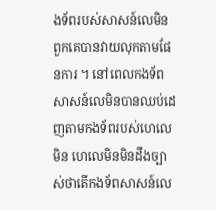ងទ័ពរបស់សាសន៍លេមិន ពួកគេបានវាយលុកតាមផែនការ ។ នៅពេលកងទ័ពសាសន៍លេមិនបានឈប់ដេញតាមកងទ័ពរបស់ហេលេមិន ហេលេមិនមិនដឹងច្បាស់ថាតើកងទ័ពសាសន៍លេ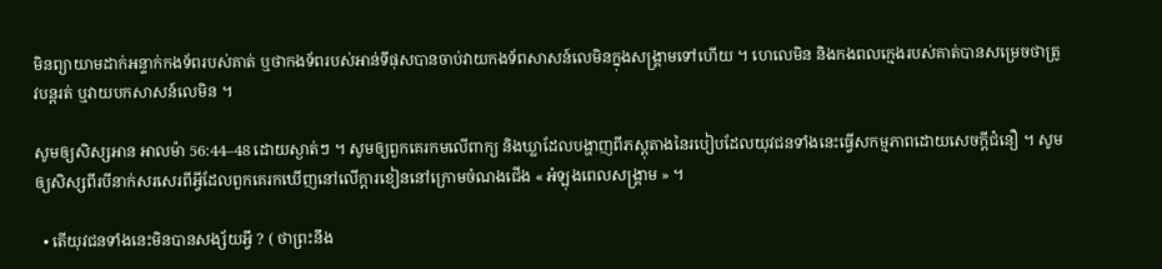មិនព្យាយាមដាក់អន្ទាក់កងទ័ពរបស់គាត់ ឬថាកងទ័ពរបស់អាន់ទីផុសបានចាប់វាយកងទ័ពសាសន៍លេមិនក្នុងសង្គ្រាមទៅហើយ ។ ហេលេមិន និងកងពលក្មេងរបស់គាត់បានសម្រេចថាត្រូវបន្ដរត់ ឬវាយបកសាសន៍លេមិន ។

សូមឲ្យសិស្សអាន អាលម៉ា 56:44–48 ដោយស្ងាត់ៗ ។ សូមឲ្យពួកគេរកមលើពាក្យ និងឃ្លាដែលបង្ហាញពីភស្ដុតាងនៃរបៀបដែលយុវជនទាំងនេះធ្វើសកម្មភាពដោយសេចក្ដីជំនឿ ។ សូមឲ្យសិស្សពីរបីនាក់សរសេរពីអ្វីដែលពួកគេរកឃើញនៅលើក្ដារខៀននៅក្រោមចំណងជើង « អំឡុងពេលសង្គ្រាម » ។

  • តើយុវជនទាំងនេះមិនបានសង្ស័យអ្វី ? ( ថាព្រះនឹង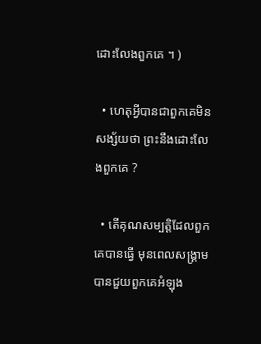ដោះលែងពួកគេ ។ )

  • ហេតុអ្វីបានជាពួកគេមិនសង្ស័យថា ព្រះនឹងដោះលែងពួកគេ ?

  • តើគុណសម្បត្តិដែលពួកគេបានធ្វើ មុនពេលសង្គ្រាមបានជួយពួកគេអំឡុង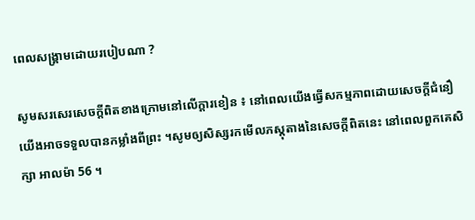ពេលសង្គ្រាមដោយរបៀបណា ?

សូមសរសេរសេចក្ដីពិតខាងក្រោមនៅលើក្ដារខៀន ៖ នៅពេលយើងធ្វើសកម្មភាពដោយសេចក្ដីជំនឿ យើងអាចទទួលបានកម្លាំងពីព្រះ ។សូមឲ្យសិស្សរកមើលភស្ដុតាងនៃសេចក្ដីពិតនេះ នៅពេលពួកគេសិក្សា អាលម៉ា 56 ។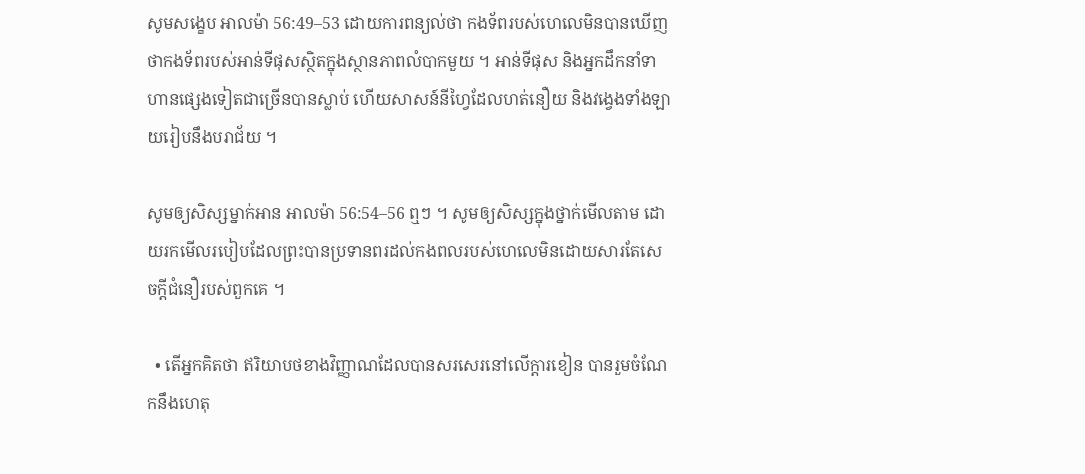សូមសង្ខេប អាលម៉ា 56:49–53 ដោយការពន្យល់ថា កងទ័ពរបស់ហេលេមិនបានឃើញថាកងទ័ពរបស់អាន់ទីផុសស្ថិតក្នុងស្ថានភាពលំបាកមួយ ។ អាន់ទីផុស និងអ្នកដឹកនាំទាហានផ្សេងទៀតជាច្រើនបានស្លាប់ ហើយសាសន៍នីហ្វៃដែលហត់នឿយ និងវង្វេងទាំងឡាយរៀបនឹងបរាជ័យ ។

សូមឲ្យសិស្សម្នាក់អាន អាលម៉ា 56:54–56 ឮៗ ។ សូមឲ្យសិស្សក្នុងថ្នាក់មើលតាម ដោយរកមើលរបៀបដែលព្រះបានប្រទានពរដល់កងពលរបស់ហេលេមិនដោយសារតែសេចក្ដីជំនឿរបស់ពួកគេ ។

  • តើអ្នកគិតថា ឥរិយាបថខាងវិញ្ញាណដែលបានសរសេរនៅលើក្ដារខៀន បានរួមចំណែកនឹងហេតុ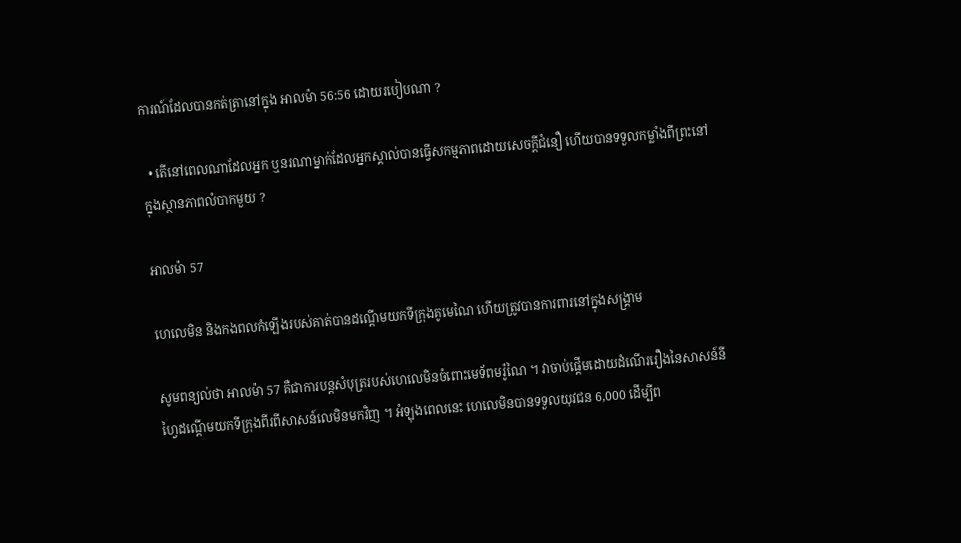ការណ៍ដែលបានកត់ត្រានៅក្នុង អាលម៉ា 56:56 ដោយរបៀបណា ?

  • តើនៅពេលណាដែលអ្នក ឬនរណាម្នាក់ដែលអ្នកស្គាល់បានធ្វើសកម្មភាពដោយសេចក្ដីជំនឿ ហើយបានទទួលកម្លាំងពីព្រះនៅក្នុងស្ថានភាពលំបាកមួយ ?

អាលម៉ា 57

ហេលេមិន និងកងពលកំឡើងរបស់គាត់បានដណ្ដើមយកទីក្រុងគូមេណៃ ហើយត្រូវបានការពារនៅក្នុងសង្គ្រាម

សូមពន្យល់ថា អាលម៉ា 57 គឺជាការបន្ដសំបុត្ររបស់ហេលេមិនចំពោះមេទ័ពមរ៉ូណៃ ។ វាចាប់ផ្ដើមដោយដំណើររឿងនៃសាសន៍នីហ្វៃដណ្ដើមយកទីក្រុងពីរពីសាសន៍លេមិនមកវិញ ។ អំឡុងពេលនេះ ហេលេមិនបានទទួលយុវជន 6,000 ដើម្បីព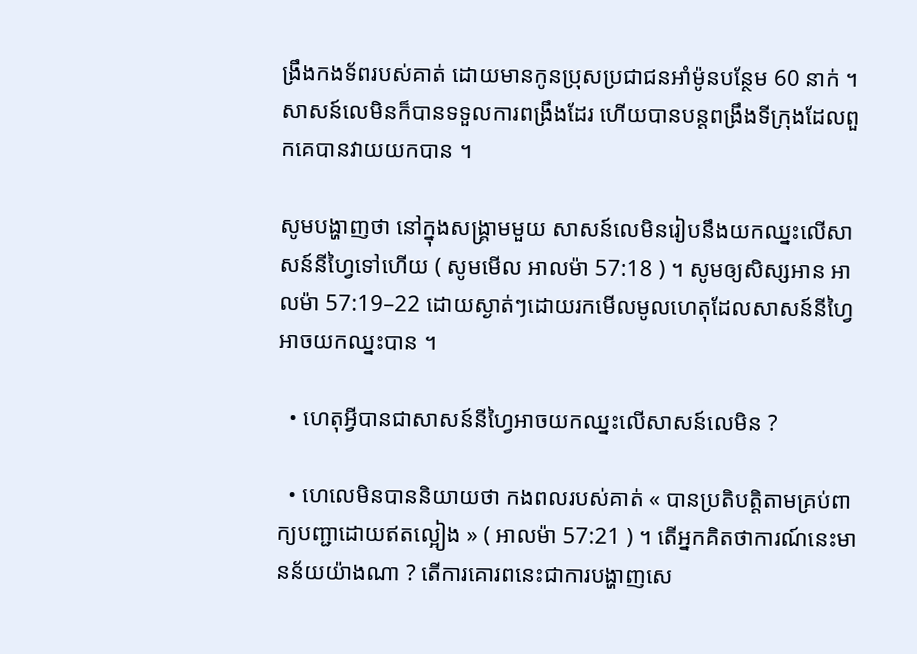ង្រឹងកងទ័ពរបស់គាត់ ដោយមានកូនប្រុសប្រជាជនអាំម៉ូនបន្ថែម 60 នាក់ ។ សាសន៍លេមិនក៏បានទទួលការពង្រឹងដែរ ហើយបានបន្ដពង្រឹងទីក្រុងដែលពួកគេបានវាយយកបាន ។

សូមបង្ហាញថា នៅក្នុងសង្គ្រាមមួយ សាសន៍លេមិនរៀបនឹងយកឈ្នះលើសាសន៍នីហ្វៃទៅហើយ ( សូមមើល អាលម៉ា 57:18 ) ។ សូមឲ្យសិស្សអាន អាលម៉ា 57:19–22 ដោយស្ងាត់ៗដោយរកមើលមូលហេតុដែលសាសន៍នីហ្វៃអាចយកឈ្នះបាន ។

  • ហេតុអ្វីបានជាសាសន៍នីហ្វៃអាចយកឈ្នះលើសាសន៍លេមិន ?

  • ហេលេមិនបាននិយាយថា កងពលរបស់គាត់ « បានប្រតិបត្តិតាមគ្រប់ពាក្យបញ្ជាដោយឥតល្អៀង » ( អាលម៉ា 57:21 ) ។ តើអ្នកគិតថាការណ៍នេះមានន័យយ៉ាងណា ? តើការគោរពនេះជាការបង្ហាញសេ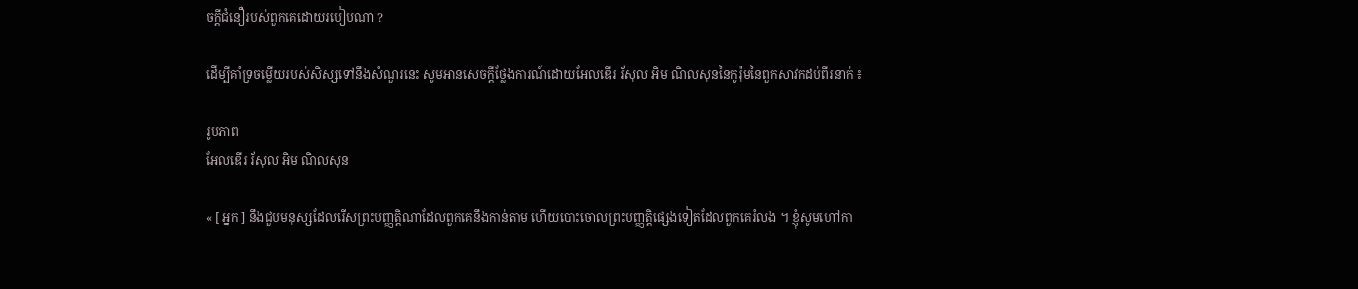ចក្ដីជំនឿរបស់ពួកគេដោយរបៀបណា ?

ដើម្បីគាំទ្រចម្លើយរបស់សិស្សទៅនឹងសំណួរនេះ សូមអានសេចក្ដីថ្លែងការណ៍ដោយអែលឌើរ រ័សុល អិម ណិលសុននៃកូរ៉ុមនៃពួកសាវកដប់ពីរនាក់ ៖

រូបភាព
អែលឌើរ រ័សុល អិម ណិលសុន

« [ អ្នក ] នឹងជួបមនុស្សដែលរើសព្រះបញ្ញត្តិណាដែលពួកគេនឹងកាន់តាម ហើយបោះចោលព្រះបញ្ញត្តិផ្សេងទៀតដែលពួកគេរំលង ។ ខ្ញុំសូមហៅកា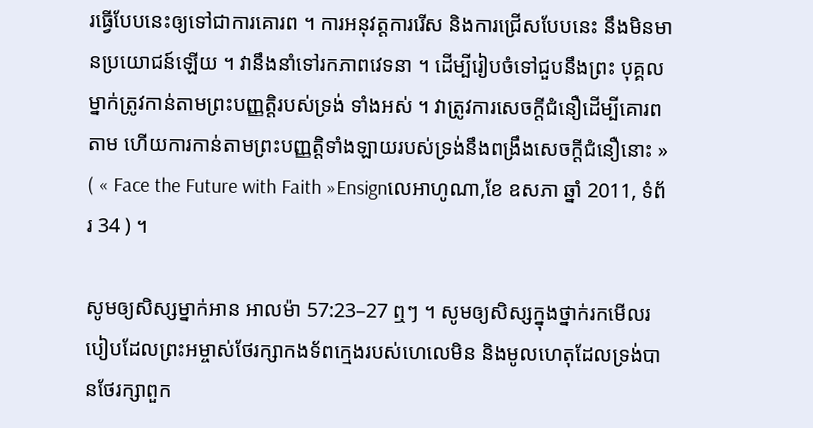រធ្វើបែបនេះឲ្យទៅជាការគោរព ។ ការអនុវត្តការរើស និងការជ្រើសបែបនេះ នឹងមិនមានប្រយោជន៍ឡើយ ។ វានឹងនាំទៅរកភាពវេទនា ។ ដើម្បីរៀបចំទៅជួបនឹងព្រះ បុគ្គលម្នាក់ត្រូវកាន់តាមព្រះបញ្ញត្តិរបស់ទ្រង់ ទាំងអស់ ។ វាត្រូវការសេចក្ដីជំនឿដើម្បីគោរពតាម ហើយការកាន់តាមព្រះបញ្ញត្តិទាំងឡាយរបស់ទ្រង់នឹងពង្រឹងសេចក្ដីជំនឿនោះ » ( « Face the Future with Faith »Ensignលេអាហូណា,ខែ ឧសភា ឆ្នាំ 2011, ទំព័រ 34 ) ។

សូមឲ្យសិស្សម្នាក់អាន អាលម៉ា 57:23–27 ឮៗ ។ សូមឲ្យសិស្សក្នុងថ្នាក់រកមើលរបៀបដែលព្រះអម្ចាស់ថែរក្សាកងទ័ពក្មេងរបស់ហេលេមិន និងមូលហេតុដែលទ្រង់បានថែរក្សាពួក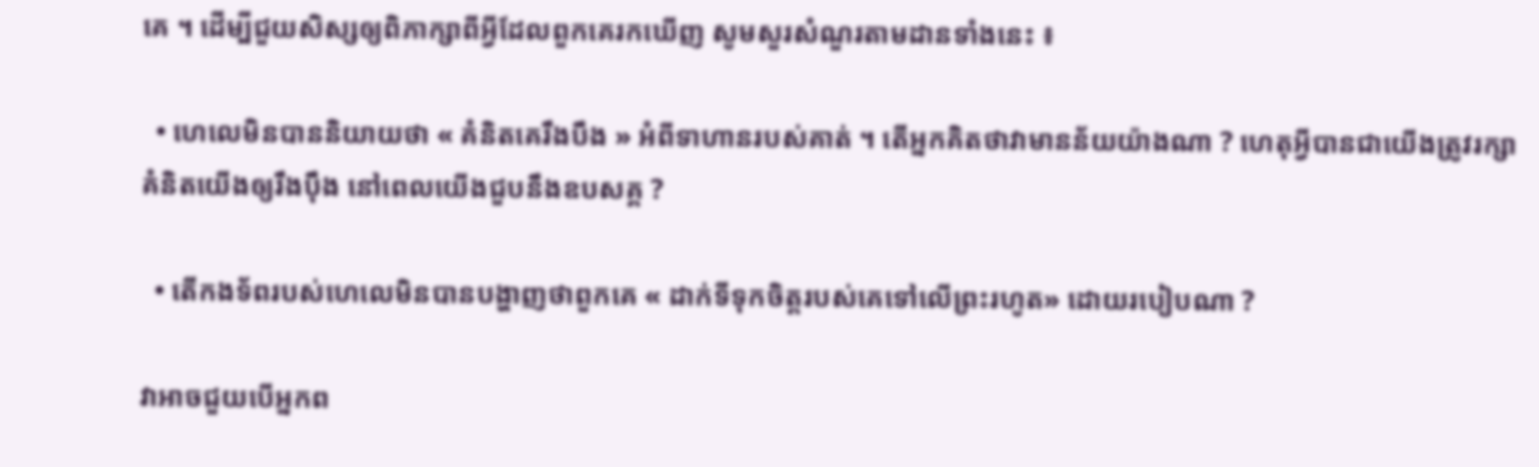គេ ។ ដើម្បីជួយសិស្សឲ្យពិភាក្សាពីអ្វីដែលពួកគេរកឃើញ សូមសួរសំណួរតាមដានទាំងនេះ ៖

  • ហេលេមិនបាននិយាយថា « គំនិតគេរឹងបឹង » អំពីទាហានរបស់គាត់ ។ តើអ្នកគិតថាវាមានន័យយ៉ាងណា ? ហេតុអ្វីបានជាយើងត្រូវរក្សាគំនិតយើងឲ្យរឹងប៉ឹង នៅពេលយើងជួបនឹងឧបសគ្គ ?

  • តើកងទ័ពរបស់ហេលេមិនបានបង្ហាញថាពួកគេ « ដាក់ទីទុកចិត្តរបស់គេទៅលើព្រះរហូត» ដោយរបៀបណា ?

វាអាចជួយបើអ្នកព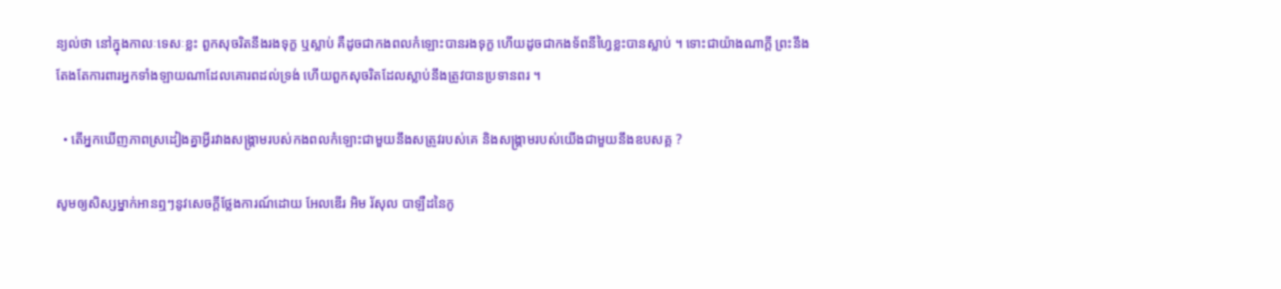ន្យល់ថា នៅក្នុងកាលៈទេសៈខ្លះ ពួកសុចរិតនឹងរងទុក្ខ ឬស្លាប់ គឺដូចជាកងពលកំឡោះបានរងទុក្ខ ហើយដូចជាកងទ័ពនីហ្វៃខ្លះបានស្លាប់ ។ ទោះជាយ៉ាងណាក្ដី ព្រះនឹងតែងតែការពារអ្នកទាំងឡាយណាដែលគោរពដល់ទ្រង់ ហើយពួកសុចរិតដែលស្លាប់នឹងត្រូវបានប្រទានពរ ។

  • តើអ្នកឃើញភាពស្រដៀងគ្នាអ្វីរវាងសង្គ្រាមរបស់កងពលកំឡោះជាមួយនឹងសត្រូវរបស់គេ និងសង្គ្រាមរបស់យើងជាមួយនឹងឧបសគ្គ ?

សូមឲ្យសិស្សម្នាក់អានឮៗនូវសេចក្ដីថ្លែងការណ៍ដោយ អែលឌើរ អិម រ័សុល បាឡឺដនៃកូ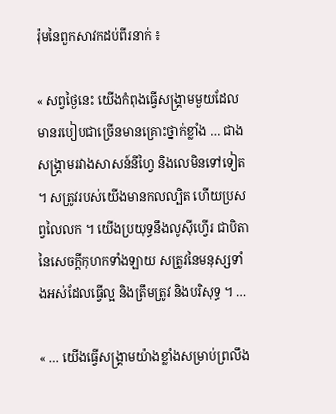រ៉ុមនៃពួកសាវកដប់ពីរនាក់ ៖

« សព្វថ្ងៃនេះ យើងកំពុងធ្វើសង្គ្រាមមួយដែលមានរបៀបជាច្រើនមានគ្រោះថ្នាក់ខ្លាំង … ជាងសង្គ្រាមរវាងសាសន៍នីហ្វៃ និងលេមិនទៅទៀត ។ សត្រូវរបស់យើងមានកលល្បិត ហើយប្រសព្វលៃលក ។ យើងប្រយុទ្ធនឹងលូស៊ីហ្វើរ ជាបិតានៃសេចក្ដីកុហកទាំងឡាយ សត្រូវនៃមនុស្សទាំងអស់ដែលធ្វើល្អ និងត្រឹមត្រូវ និងបរិសុទ្ធ ។ …

« … យើងធ្វើសង្គ្រាមយ៉ាងខ្លាំងសម្រាប់ព្រលឹង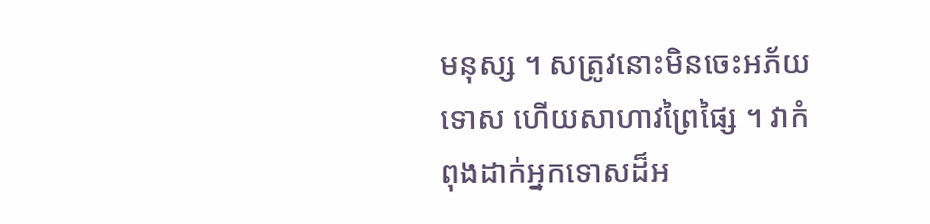មនុស្ស ។ សត្រូវនោះមិនចេះអភ័យទោស ហើយសាហាវព្រៃផ្សៃ ។ វាកំពុងដាក់អ្នកទោសដ៏អ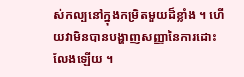ស់កល្បនៅក្នុងកម្រិតមួយដ៏ខ្លាំង ។ ហើយវាមិនបានបង្ហាញសញ្ញានៃការដោះលែងឡើយ ។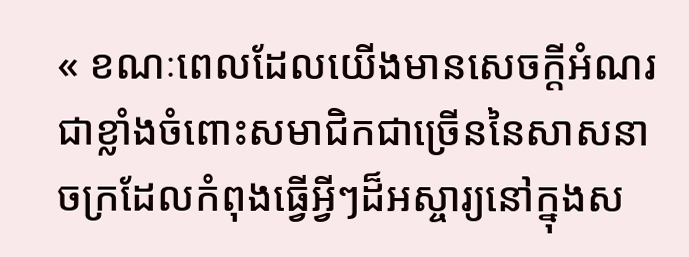« ខណៈពេលដែលយើងមានសេចក្ដីអំណរជាខ្លាំងចំពោះសមាជិកជាច្រើននៃសាសនាចក្រដែលកំពុងធ្វើអ្វីៗដ៏អស្ចារ្យនៅក្នុងស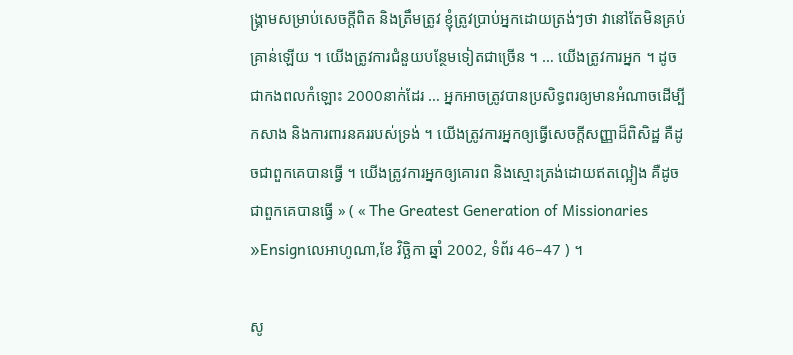ង្គ្រាមសម្រាប់សេចក្ដីពិត និងត្រឹមត្រូវ ខ្ញុំត្រូវប្រាប់អ្នកដោយត្រង់ៗថា វានៅតែមិនគ្រប់គ្រាន់ឡើយ ។ យើងត្រូវការជំនួយបន្ថែមទៀតជាច្រើន ។ … យើងត្រូវការអ្នក ។ ដូចជាកងពលកំឡោះ 2000នាក់ដែរ … អ្នកអាចត្រូវបានប្រសិទ្ធពរឲ្យមានអំណាចដើម្បីកសាង និងការពារនគររបស់ទ្រង់ ។ យើងត្រូវការអ្នកឲ្យធ្វើសេចក្ដីសញ្ញាដ៏ពិសិដ្ឋ គឺដូចជាពួកគេបានធ្វើ ។ យើងត្រូវការអ្នកឲ្យគោរព និងស្មោះត្រង់ដោយឥតល្អៀង គឺដូចជាពួកគេបានធ្វើ » ( « The Greatest Generation of Missionaries »Ensignលេអាហូណា,ខែ វិច្ឆិកា ឆ្នាំ 2002, ទំព័រ 46–47 ) ។

សូ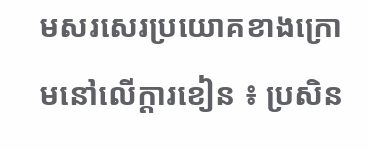មសរសេរប្រយោគខាងក្រោមនៅលើក្ដារខៀន ៖ ប្រសិន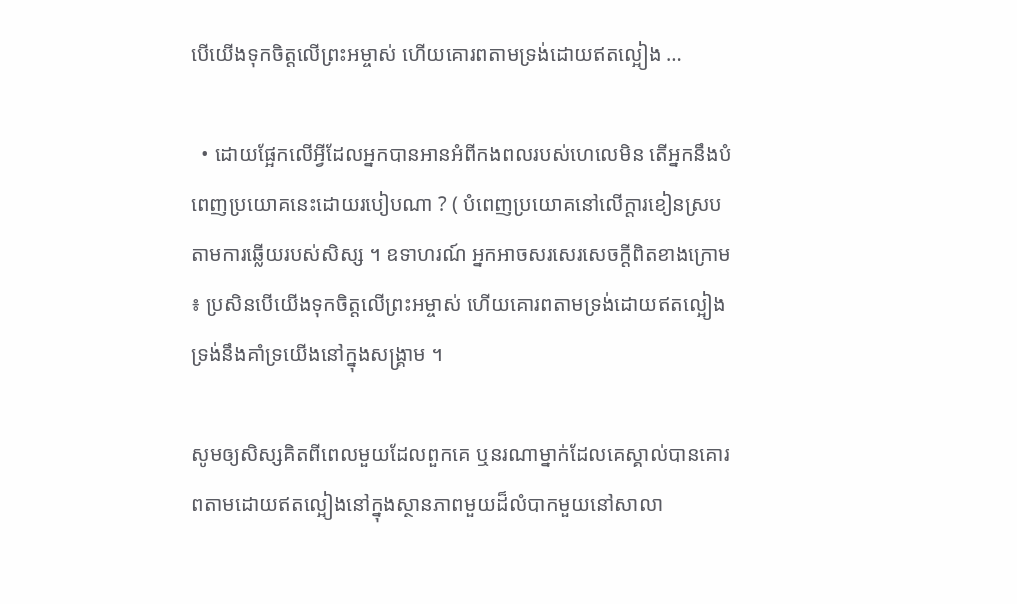បើយើងទុកចិត្តលើព្រះអម្ចាស់ ហើយគោរពតាមទ្រង់ដោយឥតល្អៀង …

  • ដោយផ្អែកលើអ្វីដែលអ្នកបានអានអំពីកងពលរបស់ហេលេមិន តើអ្នកនឹងបំពេញប្រយោគនេះដោយរបៀបណា ? ( បំពេញប្រយោគនៅលើក្ដារខៀនស្របតាមការឆ្លើយរបស់សិស្ស ។ ឧទាហរណ៍ អ្នកអាចសរសេរសេចក្ដីពិតខាងក្រោម ៖ ប្រសិនបើយើងទុកចិត្តលើព្រះអម្ចាស់ ហើយគោរពតាមទ្រង់ដោយឥតល្អៀង ទ្រង់នឹងគាំទ្រយើងនៅក្នុងសង្គ្រាម ។

សូមឲ្យសិស្សគិតពីពេលមួយដែលពួកគេ ឬនរណាម្នាក់ដែលគេស្គាល់បានគោរពតាមដោយឥតល្អៀងនៅក្នុងស្ថានភាពមួយដ៏លំបាកមួយនៅសាលា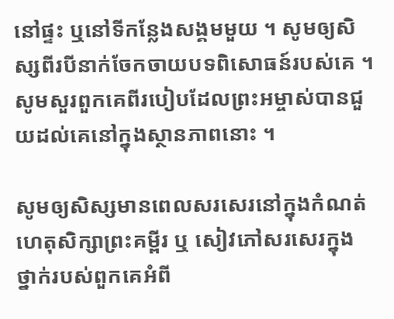នៅផ្ទះ ឬនៅទីកន្លែងសង្គមមួយ ។ សូមឲ្យសិស្សពីរបីនាក់ចែកចាយបទពិសោធន៍របស់គេ ។ សូមសួរពួកគេពីរបៀបដែលព្រះអម្ចាស់បានជួយដល់គេនៅក្នុងស្ថានភាពនោះ ។

សូមឲ្យសិស្សមានពេលសរសេរនៅក្នុងកំណត់ហេតុសិក្សាព្រះគម្ពីរ ឬ សៀវភៅសរសេរក្នុងថ្នាក់របស់ពួកគេអំពី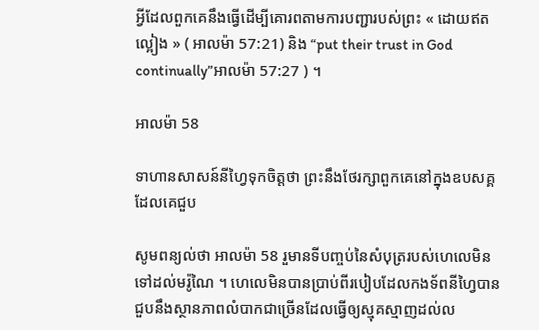អ្វីដែលពួកគេនឹងធ្វើដើម្បីគោរពតាមការបញ្ជារបស់ព្រះ « ដោយឥតល្អៀង » ( អាលម៉ា 57:21) និង “put their trust in God continually”អាលម៉ា 57:27 ) ។

អាលម៉ា 58

ទាហានសាសន៍នីហ្វៃទុកចិត្តថា ព្រះនឹងថែរក្សាពួកគេនៅក្នុងឧបសគ្គដែលគេជួប

សូមពន្យល់ថា អាលម៉ា 58 រួមានទីបញ្ចប់នៃសំបុត្ររបស់ហេលេមិនទៅដល់មរ៉ូណៃ ។ ហេលេមិនបានប្រាប់ពីរបៀបដែលកងទ័ពនីហ្វៃបានជួបនឹងស្ថានភាពលំបាកជាច្រើនដែលធ្វើឲ្យស្មុគស្មាញដល់ល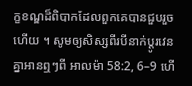ក្ខខណ្ឌដ៏ពិបាកដែលពួកគេបានជួបរួចហើយ ។ សូមឲ្យសិស្សពីរបីនាក់ប្ដូរវេនគ្នាអានឮៗពី អាលម៉ា 58:2, 6–9 ហើ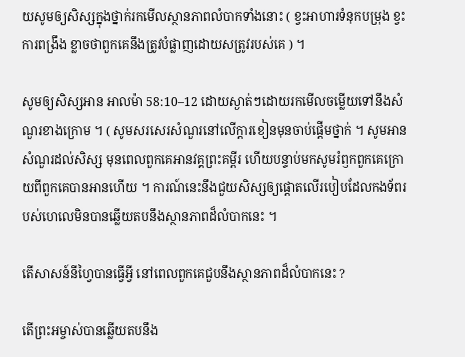យសូមឲ្យសិស្សក្នុងថ្នាក់រកមើលស្ថានភាពលំបាកទាំងនោះ ( ខ្វះអាហារទំនុកបម្រុង ខ្វះការពង្រឹង ខ្លាចថាពួកគេនឹងត្រូវបំផ្លាញដោយសត្រូវរបស់គេ ) ។

សូមឲ្យសិស្សអាន អាលម៉ា 58:10–12 ដោយស្ងាត់ៗដោយរកមើលចម្លើយទៅនឹងសំណួរខាងក្រោម ។ ( សូមសរសេរសំណួរនៅលើក្ដារខៀនមុនចាប់ផ្ដើមថ្នាក់ ។ សូមអានសំណួរដល់សិស្ស មុនពេលពួកគេអានវគ្គព្រះគម្ពីរ ហើយបន្ទាប់មកសូមរំឭកពួកគេក្រោយពីពួកគេបានអានហើយ ។ ការណ៍នេះនឹងជួយសិស្សឲ្យផ្ដោតលើរបៀបដែលកងទ័ពរបស់ហេលេមិនបានឆ្លើយតបនឹងស្ថានភាពដ៏លំបាកនេះ ។

តើសាសន៍នីហ្វៃបានធ្វើអ្វី នៅពេលពួកគេជួបនឹងស្ថានភាពដ៏លំបាកនេះ ?

តើព្រះអម្ចាស់បានឆ្លើយតបនឹង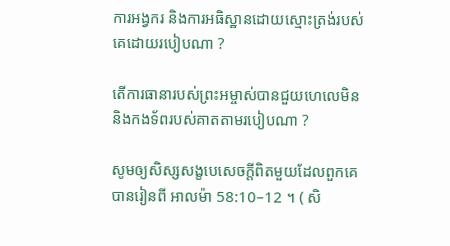ការអង្វករ និងការអធិស្ឋានដោយស្មោះត្រង់របស់គេដោយរបៀបណា ?

តើការធានារបស់ព្រះអម្ចាស់បានជួយហេលេមិន និងកងទ័ពរបស់គាតតាមរបៀបណា ?

សូមឲ្យសិស្សសង្ខបេសេចក្ដីពិតមួយដែលពួកគេបានរៀនពី អាលម៉ា 58:10–12 ។ ( សិ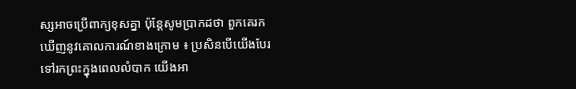ស្សអាចប្រើពាក្យខុសគ្នា ប៉ុន្ដែសូមប្រាកដថា ពួកគេរកឃើញនូវគោលការណ៍ខាងក្រោម ៖ ប្រសិនបើយើងបែរទៅរកព្រះក្នុងពេលលំបាក យើងអា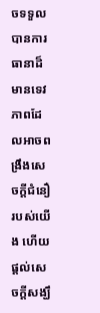ចទទួលបានការធានាដ៏មានទេវភាពដែលអាចពង្រឹងសេចក្ដីជំនឿរបស់យើង ហើយផ្ដល់សេចក្ដីសង្ឃឹ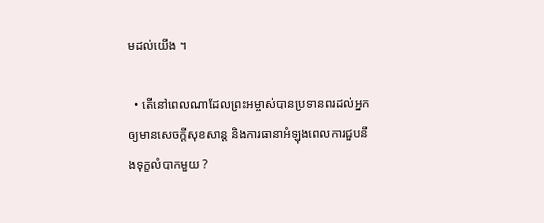មដល់យើង ។

  • តើនៅពេលណាដែលព្រះអម្ចាស់បានប្រទានពរដល់អ្នកឲ្យមានសេចក្ដីសុខសាន្ដ និងការធានាអំឡុងពេលការជួបនឹងទុក្ខលំបាកមួយ ?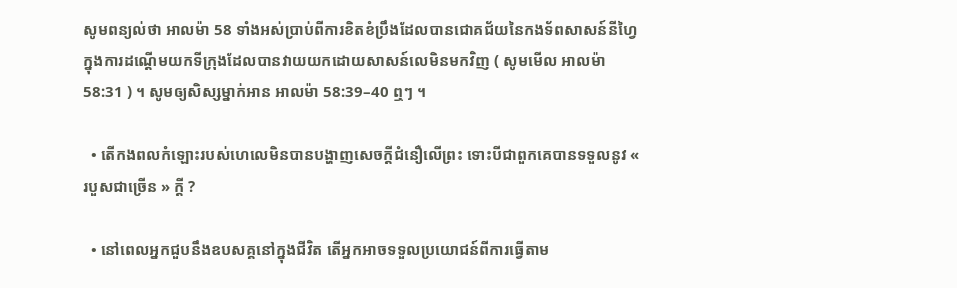សូមពន្យល់ថា អាលម៉ា 58 ទាំងអស់ប្រាប់ពីការខិតខំប្រឹងដែលបានជោគជ័យនៃកងទ័ពសាសន៍នីហ្វៃក្នុងការដណ្ដើមយកទីក្រុងដែលបានវាយយកដោយសាសន៍លេមិនមកវិញ ( សូមមើល អាលម៉ា 58:31 ) ។ សូមឲ្យសិស្សម្នាក់អាន អាលម៉ា 58:39–40 ឮៗ ។

  • តើកងពលកំឡោះរបស់ហេលេមិនបានបង្ហាញសេចក្ដីជំនឿលើព្រះ ទោះបីជាពួកគេបានទទួលនូវ « របួសជាច្រើន » ក្ដី ?

  • នៅពេលអ្នកជួបនឹងឧបសគ្គនៅក្នុងជីវិត តើអ្នកអាចទទួលប្រយោជន៍ពីការធ្វើតាម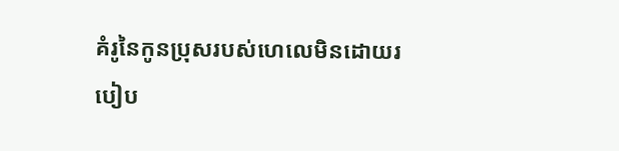គំរូនៃកូនប្រុសរបស់ហេលេមិនដោយរបៀប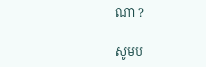ណា ?

សូមប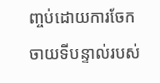ញ្ចប់ដោយការចែកចាយទីបន្ទាល់របស់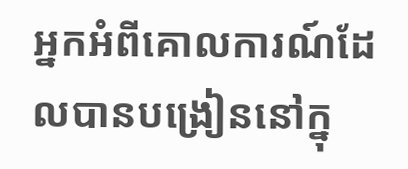អ្នកអំពីគោលការណ៍ដែលបានបង្រៀននៅក្នុ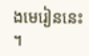ងមេរៀននេះ ។